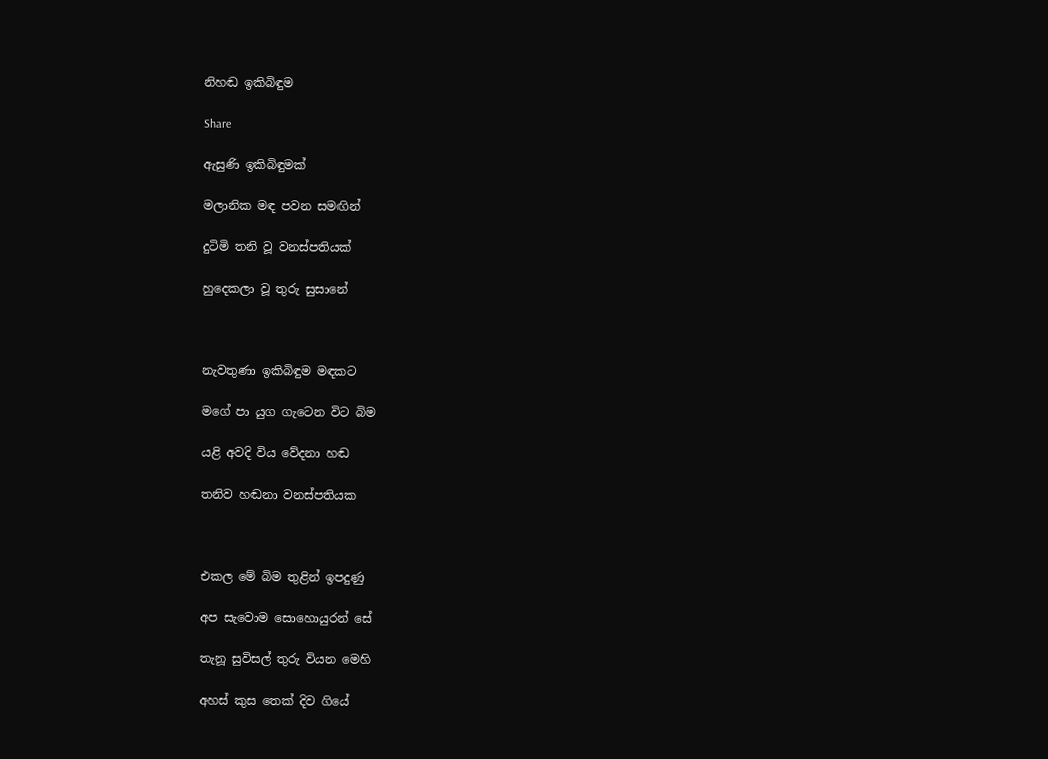නිහඬ ඉකිබිඳුම

Share

ඇසුණි ඉකිබිඳුමක්

මලානික මඳ පවන සමඟින්

දුටිමි තනි වූ වනස්පතියක්

හුදෙකලා වූ තුරු සුසානේ



නැවතුණා ඉකිබිඳුම මඳකට

මගේ පා යුග ගැටෙන විට බිම

යළි අවදි විය වේදනා හඬ

තනිව හඬනා වනස්පතියක



එකල මේ බිම තුළින් ඉපදුණු

අප සැවොම සොහොයුරන් සේ

තැනූ සුවිසල් තුරු වියන මෙහි

අහස් කුස තෙක් දිව ගියේ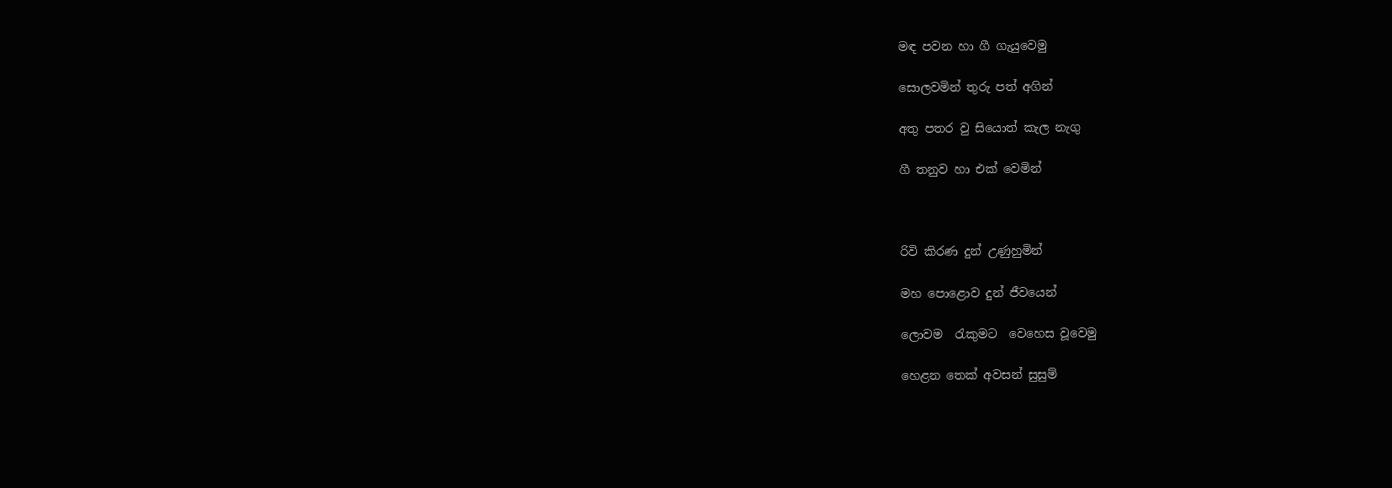මඳ පවන හා ගී ගැයුවෙමු

සොලවමින් තුරු පත් අගින්

අතු පතර වු සියොත් කැල නැගු

ගී තනුව හා එක් වෙමින්



රිවි කිරණ දුන් උණුහුමින්

මහ පොළොව දුන් ජීවයෙන්

ලොවම  රැකුමට  වෙහෙස වූවෙමු

හෙළන තෙක් අවසන් සුසුම්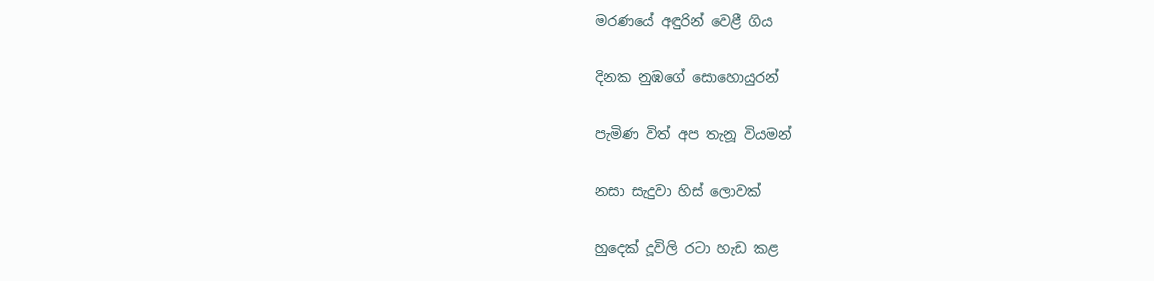මරණයේ අඳුරින් වෙළී ගිය

දිනක නුඹගේ සොහොයුරන්

පැමිණ විත් අප තැනූ වියමන්

නසා සැදුවා හිස් ලොවක්

හුදෙක් දූවිලි රටා හැඩ කළ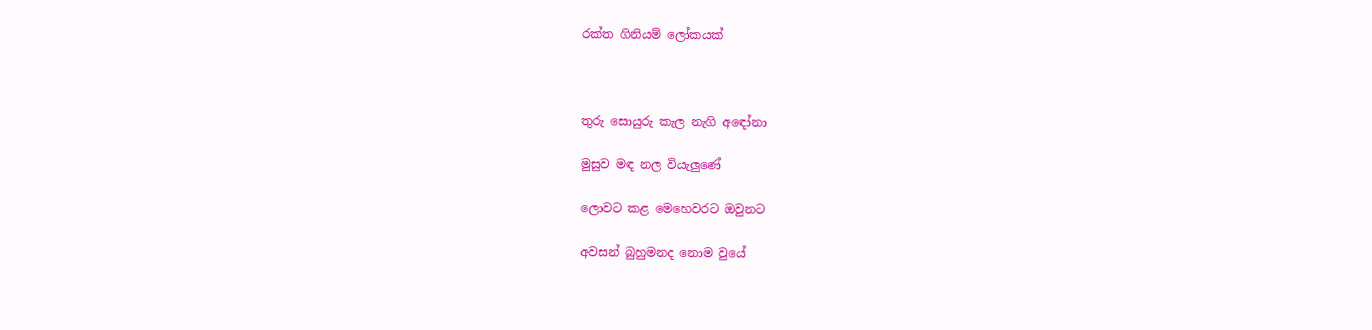රක්ත ගිනියම් ලෝකයක්



තුරු සොයුරු කැල නැගි අඳෝනා

මුසුව මඳ නල වියැලුණේ

ලොවට කළ මෙහෙවරට ඔවුනට

අවසන් බුහුමනද නොම වුයේ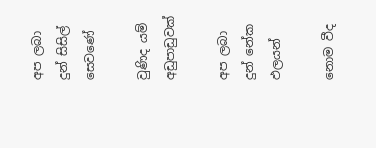අප ලබා දුන් සිසිල් සෙවණේ

වුණිද යම් අඩුපාඩුවක්

අප ලබා දුන් නේක ඵලයන්

නොම වීද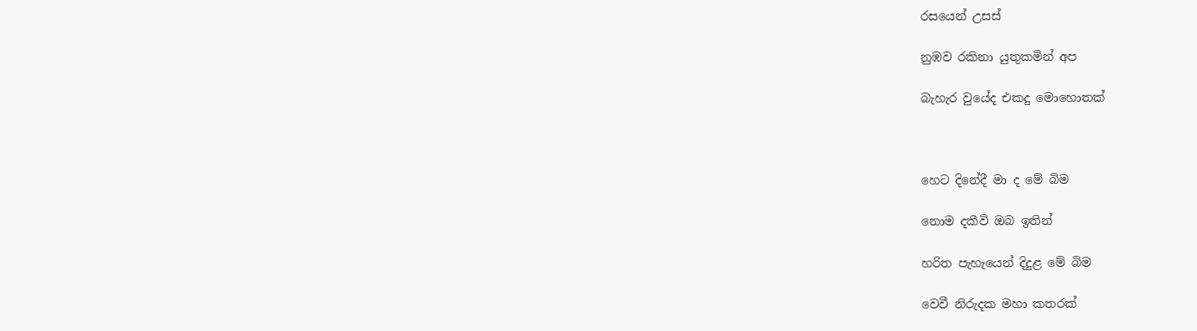රසයෙන් උසස්

නුඹව රකිනා යුතුකමින් අප

බැහැර වුයේද එකදු මොහොතක්



හෙට දිනේදී මා ද මේ බිම

නොම දකීවි ඔබ ඉතින්

හරිත පැහැයෙන් දිදුළ මේ බිම

වෙවී නිරුදක මහා කතරක්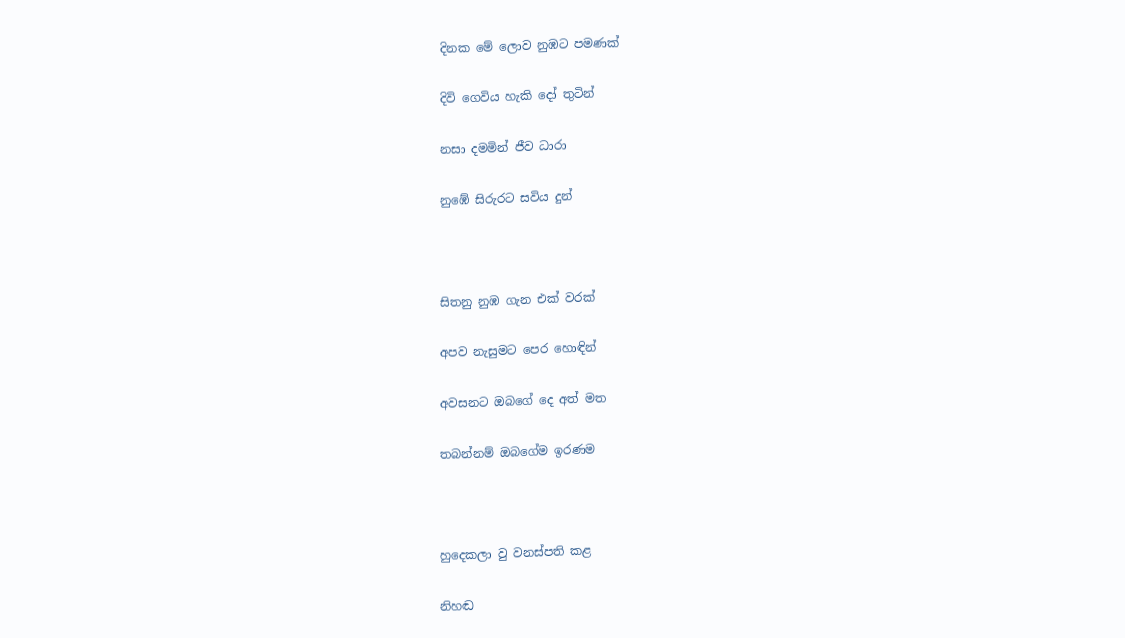දිනක මේ ලොව නුඹට පමණක්

දිවි ගෙවිය හැකි දෝ තුටින්

නසා දමමින් ජීව ධාරා

නුඹේ සිරුරට සවිය දුන්



සිතනු නුඹ ගැන එක් වරක්

අපව නැසුමට පෙර හොඳින්

අවසනට ඔබගේ දෙ අත් මත

තබන්නම් ඔබගේම ඉරණම



හුදෙකලා වු වනස්පති කළ

නිහඬ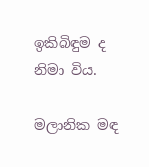ඉකිබිඳුම ද නිමා විය.

මලානික මඳ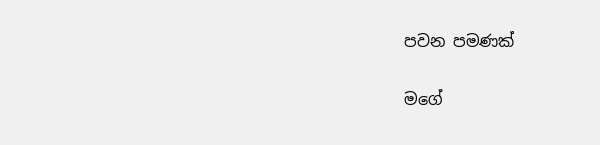පවන පමණක්

මගේ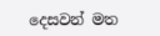දෙසවන් මත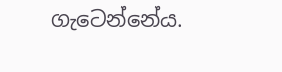ගැටෙන්නේය.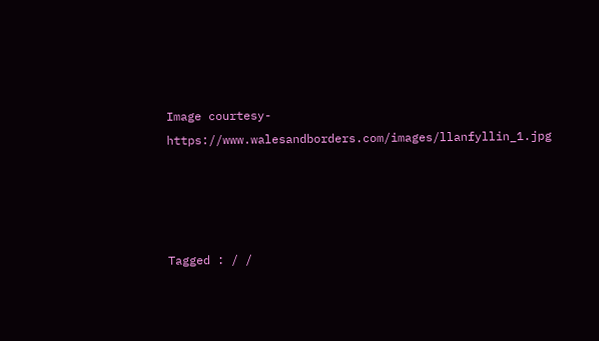Image courtesy- https://www.walesandborders.com/images/llanfyllin_1.jpg




Tagged : / /